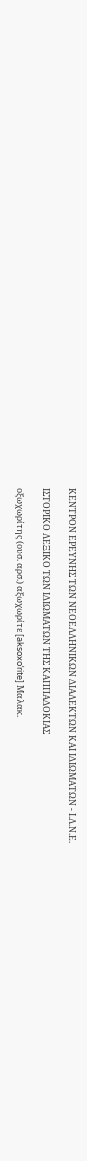ΚΕΝΤΡΟΝ ΕΡΕΥΝΗΣ ΤΩΝ ΝΕΟΕΛΛΗΝΙΚΩΝ ΔΙΑΛΕΚΤΩΝ ΚΑΙ ΙΔΙΩΜΑΤΩΝ - Ι.Λ.Ν.Ε.

ΙΣΤΟΡΙΚΟ ΛΕΞΙΚΟ TΩΝ ΙΔΙΩΜΑΤΩΝ ΤΗΣ ΚΑΠΠΑΔΟΚΙΑΣ

οξωχωρίτης (ουσ. αρσ.) αξωχωρίτε [aksoxoˈrite] Μαλακ.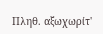Πληθ. αξωχωρίτ'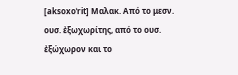[aksoxoˈrit] Μαλακ. Από το μεσν. ουσ. ἐξωχωρίτης, από το ουσ. ἐξώχωρον και το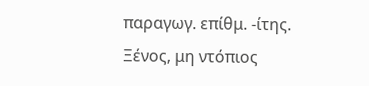παραγωγ. επίθμ. -ίτης.
Ξένος, μη ντόπιος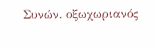Συνών. οξωχωριανός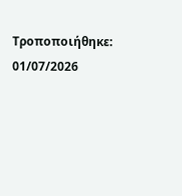Τροποποιήθηκε: 01/07/2026